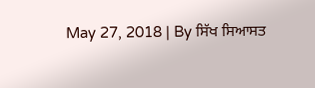May 27, 2018 | By ਸਿੱਖ ਸਿਆਸਤ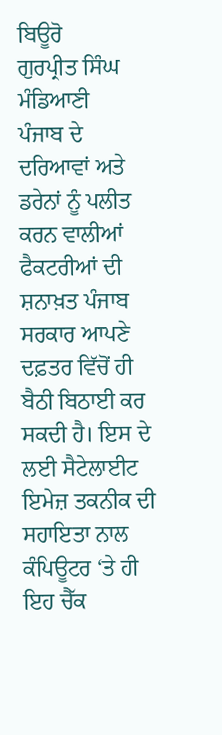ਬਿਊਰੋ
ਗੁਰਪ੍ਰੀਤ ਸਿੰਘ ਮੰਡਿਆਣੀ
ਪੰਜਾਬ ਦੇ ਦਰਿਆਵਾਂ ਅਤੇ ਡਰੇਨਾਂ ਨੂੰ ਪਲੀਤ ਕਰਨ ਵਾਲੀਆਂ ਫੈਕਟਰੀਆਂ ਦੀ ਸ਼ਨਾਖ਼ਤ ਪੰਜਾਬ ਸਰਕਾਰ ਆਪਣੇ ਦਫ਼ਤਰ ਵਿੱਚੋਂ ਹੀ ਬੈਠੀ ਬਿਠਾਈ ਕਰ ਸਕਦੀ ਹੈ। ਇਸ ਦੇ ਲਈ ਸੈਟੇਲਾਈਟ ਇਮੇਜ਼ ਤਕਨੀਕ ਦੀ ਸਹਾਇਤਾ ਨਾਲ ਕੰਪਿਊਟਰ ‘ਤੇ ਹੀ ਇਹ ਚੈੱਕ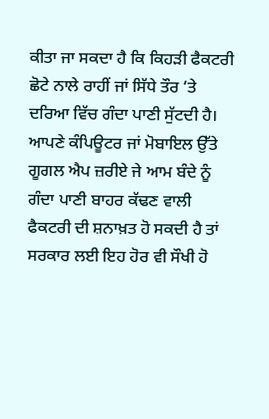ਕੀਤਾ ਜਾ ਸਕਦਾ ਹੈ ਕਿ ਕਿਹੜੀ ਫੈਕਟਰੀ ਛੋਟੇ ਨਾਲੇ ਰਾਹੀਂ ਜਾਂ ਸਿੱਧੇ ਤੌਰ ‘ਤੇ ਦਰਿਆ ਵਿੱਚ ਗੰਦਾ ਪਾਣੀ ਸੁੱਟਦੀ ਹੈ। ਆਪਣੇ ਕੰਪਿਊਟਰ ਜਾਂ ਮੋਬਾਇਲ ਉੱਤੇ ਗੂਗਲ ਐਪ ਜ਼ਰੀਏ ਜੇ ਆਮ ਬੰਦੇ ਨੂੰ ਗੰਦਾ ਪਾਣੀ ਬਾਹਰ ਕੱਢਣ ਵਾਲੀ ਫੈਕਟਰੀ ਦੀ ਸ਼ਨਾਖ਼ਤ ਹੋ ਸਕਦੀ ਹੈ ਤਾਂ ਸਰਕਾਰ ਲਈ ਇਹ ਹੋਰ ਵੀ ਸੌਖੀ ਹੋ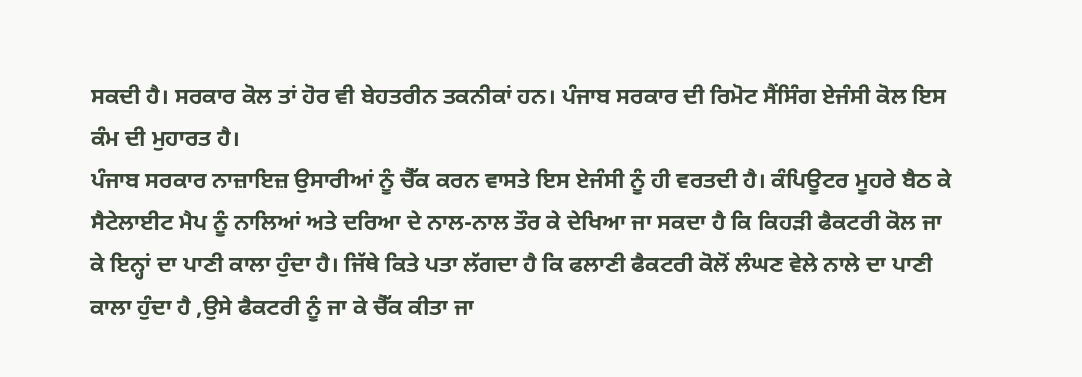ਸਕਦੀ ਹੈ। ਸਰਕਾਰ ਕੋਲ ਤਾਂ ਹੋਰ ਵੀ ਬੇਹਤਰੀਨ ਤਕਨੀਕਾਂ ਹਨ। ਪੰਜਾਬ ਸਰਕਾਰ ਦੀ ਰਿਮੋਟ ਸੈਂਸਿੰਗ ਏਜੰਸੀ ਕੋਲ ਇਸ ਕੰਮ ਦੀ ਮੁਹਾਰਤ ਹੈ।
ਪੰਜਾਬ ਸਰਕਾਰ ਨਾਜ਼ਾਇਜ਼ ਉਸਾਰੀਆਂ ਨੂੰ ਚੈੱਕ ਕਰਨ ਵਾਸਤੇ ਇਸ ਏਜੰਸੀ ਨੂੰ ਹੀ ਵਰਤਦੀ ਹੈ। ਕੰਪਿਊਟਰ ਮੂਹਰੇ ਬੈਠ ਕੇ ਸੈਟੇਲਾਈਟ ਮੈਪ ਨੂੰ ਨਾਲਿਆਂ ਅਤੇ ਦਰਿਆ ਦੇ ਨਾਲ-ਨਾਲ ਤੌਰ ਕੇ ਦੇਖਿਆ ਜਾ ਸਕਦਾ ਹੈ ਕਿ ਕਿਹੜੀ ਫੈਕਟਰੀ ਕੋਲ ਜਾ ਕੇ ਇਨ੍ਹਾਂ ਦਾ ਪਾਣੀ ਕਾਲਾ ਹੁੰਦਾ ਹੈ। ਜਿੱਥੇ ਕਿਤੇ ਪਤਾ ਲੱਗਦਾ ਹੈ ਕਿ ਫਲਾਣੀ ਫੈਕਟਰੀ ਕੋਲੋਂ ਲੰਘਣ ਵੇਲੇ ਨਾਲੇ ਦਾ ਪਾਣੀ ਕਾਲਾ ਹੁੰਦਾ ਹੈ ,ਉਸੇ ਫੈਕਟਰੀ ਨੂੰ ਜਾ ਕੇ ਚੈੱਕ ਕੀਤਾ ਜਾ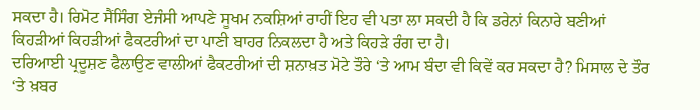ਸਕਦਾ ਹੈ। ਰਿਮੋਟ ਸੈਂਸਿੰਗ ਏਜੰਸੀ ਆਪਣੇ ਸੂਖਮ ਨਕਸ਼ਿਆਂ ਰਾਹੀਂ ਇਹ ਵੀ ਪਤਾ ਲਾ ਸਕਦੀ ਹੈ ਕਿ ਡਰੇਨਾਂ ਕਿਨਾਰੇ ਬਣੀਆਂ ਕਿਹੜੀਆਂ ਕਿਹੜੀਆਂ ਫੈਕਟਰੀਆਂ ਦਾ ਪਾਣੀ ਬਾਹਰ ਨਿਕਲਦਾ ਹੈ ਅਤੇ ਕਿਹੜੇ ਰੰਗ ਦਾ ਹੈ।
ਦਰਿਆਈ ਪ੍ਰਦੂਸ਼ਣ ਫੈਲਾਉਣ ਵਾਲੀਆਂ ਫੈਕਟਰੀਆਂ ਦੀ ਸ਼ਨਾਖ਼ਤ ਮੋਟੇ ਤੌਰੇ ‘ਤੇ ਆਮ ਬੰਦਾ ਵੀ ਕਿਵੇਂ ਕਰ ਸਕਦਾ ਹੈ? ਮਿਸਾਲ ਦੇ ਤੌਰ ‘ਤੇ ਖ਼ਬਰ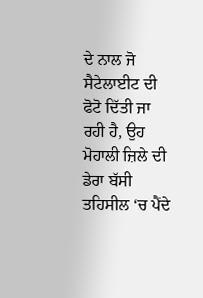ਦੇ ਨਾਲ ਜੋ ਸੈਟੇਲਾਈਟ ਦੀ ਫੋਟੋ ਦਿੱਤੀ ਜਾ ਰਹੀ ਹੈ, ਉਹ ਮੋਹਾਲੀ ਜ਼ਿਲੇ ਦੀ ਡੇਰਾ ਬੱਸੀ ਤਹਿਸੀਲ ‘ਚ ਪੈਂਦੇ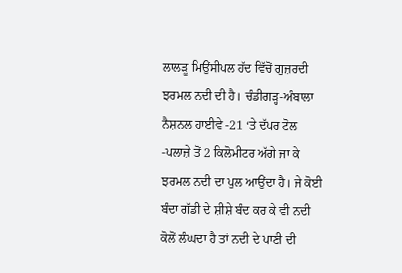ਲਾਲੜੂ ਮਿਉਂਸੀਪਲ ਹੱਦ ਵਿੱਚੋਂ ਗੁਜ਼ਰਦੀ ਝਰਮਲ ਨਦੀ ਦੀ ਹੈ। ਚੰਡੀਗੜ੍ਹ-ਅੰਬਾਲਾ ਨੈਸ਼ਨਲ ਹਾਈਵੇ -21 ‘ਤੇ ਦੱਪਰ ਟੋਲ -ਪਲਾਜ਼ੇ ਤੋਂ 2 ਕਿਲੋਮੀਟਰ ਅੱਗੇ ਜਾ ਕੇ ਝਰਮਲ ਨਦੀ ਦਾ ਪੁਲ ਆਉਂਦਾ ਹੈ। ਜੇ ਕੋਈ ਬੰਦਾ ਗੱਡੀ ਦੇ ਸ਼ੀਸ਼ੇ ਬੰਦ ਕਰ ਕੇ ਵੀ ਨਦੀ ਕੋਲੋਂ ਲੰਘਦਾ ਹੈ ਤਾਂ ਨਦੀ ਦੇ ਪਾਣੀ ਦੀ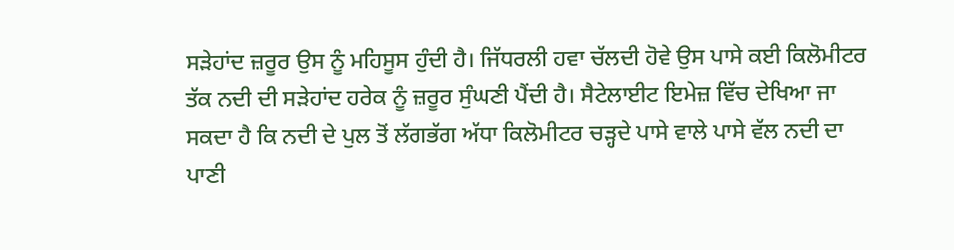ਸੜੇਹਾਂਦ ਜ਼ਰੂਰ ਉਸ ਨੂੰ ਮਹਿਸੂਸ ਹੁੰਦੀ ਹੈ। ਜਿੱਧਰਲੀ ਹਵਾ ਚੱਲਦੀ ਹੋਵੇ ਉਸ ਪਾਸੇ ਕਈ ਕਿਲੋਮੀਟਰ ਤੱਕ ਨਦੀ ਦੀ ਸੜੇਹਾਂਦ ਹਰੇਕ ਨੂੰ ਜ਼ਰੂਰ ਸੁੰਘਣੀ ਪੈਂਦੀ ਹੈ। ਸੈਟੇਲਾਈਟ ਇਮੇਜ਼ ਵਿੱਚ ਦੇਖਿਆ ਜਾ ਸਕਦਾ ਹੈ ਕਿ ਨਦੀ ਦੇ ਪੁਲ ਤੋਂ ਲੱਗਭੱਗ ਅੱਧਾ ਕਿਲੋਮੀਟਰ ਚੜ੍ਹਦੇ ਪਾਸੇ ਵਾਲੇ ਪਾਸੇ ਵੱਲ ਨਦੀ ਦਾ ਪਾਣੀ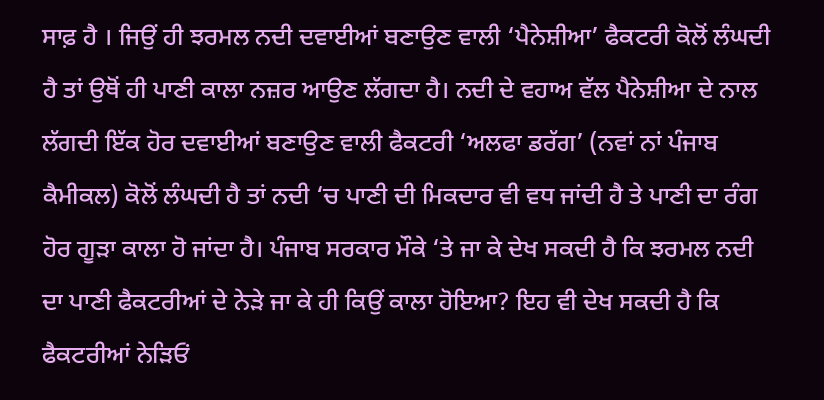ਸਾਫ਼ ਹੈ । ਜਿਉਂ ਹੀ ਝਰਮਲ ਨਦੀ ਦਵਾਈਆਂ ਬਣਾਉਣ ਵਾਲੀ ‘ਪੈਨੇਸ਼ੀਆ’ ਫੈਕਟਰੀ ਕੋਲੋਂ ਲੰਘਦੀ ਹੈ ਤਾਂ ਉਥੋਂ ਹੀ ਪਾਣੀ ਕਾਲਾ ਨਜ਼ਰ ਆਉਣ ਲੱਗਦਾ ਹੈ। ਨਦੀ ਦੇ ਵਹਾਅ ਵੱਲ ਪੈਨੇਸ਼ੀਆ ਦੇ ਨਾਲ ਲੱਗਦੀ ਇੱਕ ਹੋਰ ਦਵਾਈਆਂ ਬਣਾਉਣ ਵਾਲੀ ਫੈਕਟਰੀ ‘ਅਲਫਾ ਡਰੱਗ’ (ਨਵਾਂ ਨਾਂ ਪੰਜਾਬ ਕੈਮੀਕਲ) ਕੋਲੋਂ ਲੰਘਦੀ ਹੈ ਤਾਂ ਨਦੀ ‘ਚ ਪਾਣੀ ਦੀ ਮਿਕਦਾਰ ਵੀ ਵਧ ਜਾਂਦੀ ਹੈ ਤੇ ਪਾਣੀ ਦਾ ਰੰਗ ਹੋਰ ਗੂੜਾ ਕਾਲਾ ਹੋ ਜਾਂਦਾ ਹੈ। ਪੰਜਾਬ ਸਰਕਾਰ ਮੌਕੇ ‘ਤੇ ਜਾ ਕੇ ਦੇਖ ਸਕਦੀ ਹੈ ਕਿ ਝਰਮਲ ਨਦੀ ਦਾ ਪਾਣੀ ਫੈਕਟਰੀਆਂ ਦੇ ਨੇੜੇ ਜਾ ਕੇ ਹੀ ਕਿਉਂ ਕਾਲਾ ਹੋਇਆ? ਇਹ ਵੀ ਦੇਖ ਸਕਦੀ ਹੈ ਕਿ ਫੈਕਟਰੀਆਂ ਨੇੜਿਓਂ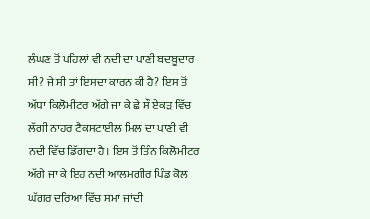ਲੰਘਣ ਤੋਂ ਪਹਿਲਾਂ ਵੀ ਨਦੀ ਦਾ ਪਾਣੀ ਬਦਬੂਦਾਰ ਸੀ? ਜੇ ਸੀ ਤਾਂ ਇਸਦਾ ਕਾਰਨ ਕੀ ਹੈ? ਇਸ ਤੋਂ ਅੱਧਾ ਕਿਲੋਮੀਟਰ ਅੱਗੇ ਜਾ ਕੇ ਛੇ ਸੌ ਏਕੜ ਵਿੱਚ ਲੱਗੀ ਨਾਹਰ ਟੈਕਸਟਾਈਲ ਮਿਲ ਦਾ ਪਾਣੀ ਵੀ ਨਦੀ ਵਿੱਚ ਡਿੱਗਦਾ ਹੈ। ਇਸ ਤੋਂ ਤਿੰਨ ਕਿਲੋਮੀਟਰ ਅੱਗੇ ਜਾ ਕੇ ਇਹ ਨਦੀ ਆਲਮਗੀਰ ਪਿੰਡ ਕੋਲ ਘੱਗਰ ਦਰਿਆ ਵਿੱਚ ਸਮਾ ਜਾਂਦੀ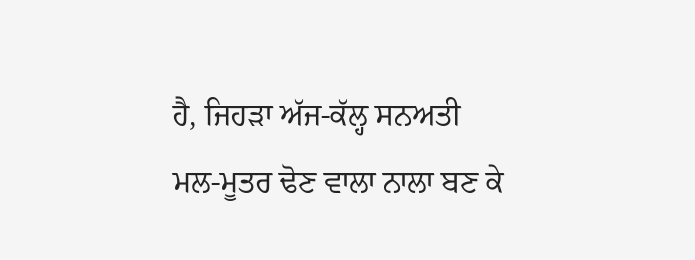ਹੈ, ਜਿਹੜਾ ਅੱਜ-ਕੱਲ੍ਹ ਸਨਅਤੀ ਮਲ-ਮੂਤਰ ਢੋਣ ਵਾਲਾ ਨਾਲਾ ਬਣ ਕੇ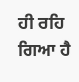ਹੀ ਰਹਿ ਗਿਆ ਹੈ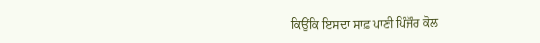ਕਿਉਂਕਿ ਇਸਦਾ ਸਾਫ਼ ਪਾਣੀ ਪਿੰਜੌਰ ਕੋਲ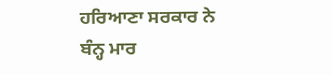ਹਰਿਆਣਾ ਸਰਕਾਰ ਨੇ ਬੰਨ੍ਹ ਮਾਰ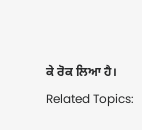ਕੇ ਰੋਕ ਲਿਆ ਹੈ।
Related Topics: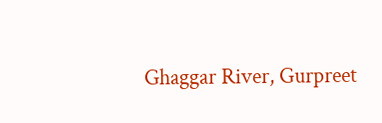Ghaggar River, Gurpreet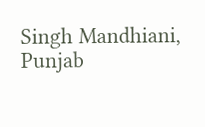Singh Mandhiani, Punjab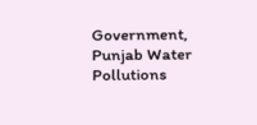Government, Punjab Water Pollutions